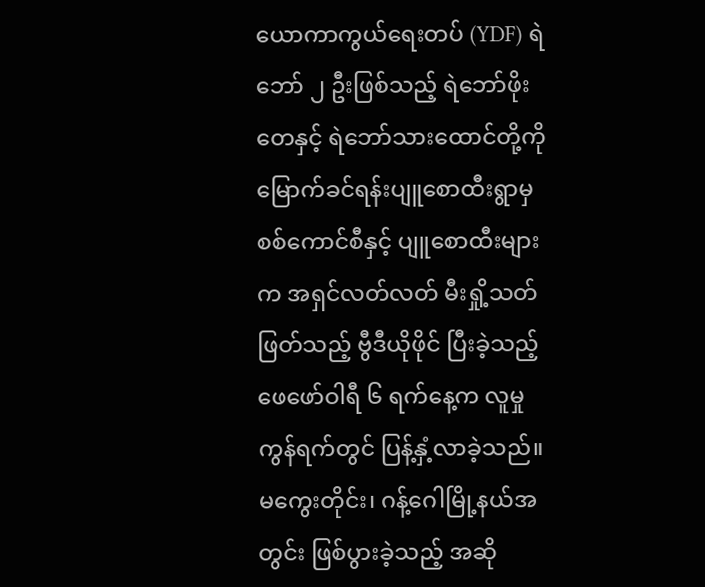ယောကာကွယ်ရေးတပ် (YDF) ရဲဘော် ၂ ဦးဖြစ်သည့် ရဲဘော်ဖိုးတေနှင့် ရဲဘော်သားထောင်တို့ကို မြောက်ခင်ရန်းပျူစောထီးရွာမှ စစ်ကောင်စီနှင့် ပျူစောထီးများက အရှင်လတ်လတ် မီးရှို့သတ်ဖြတ်သည့် ဗွီဒီယိုဖိုင် ပြီးခဲ့သည့် ဖေဖော်ဝါရီ ၆ ရက်နေ့က လူမှုကွန်ရက်တွင် ပြန့်နှံ့လာခဲ့သည်။ မကွေးတိုင်း၊ ဂန့်ဂေါမြို့နယ်အတွင်း ဖြစ်ပွားခဲ့သည့် အဆို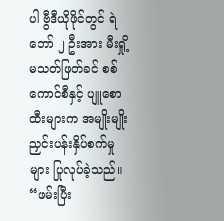ပါ ဗွီဒီယိုဖိုင်တွင် ရဲဘော် ၂ ဦးအား မီးရှို့ မသတ်ဖြတ်ခင် စစ်ကောင်စီနှင့် ပျူစောထီးများက အမျိုးမျိုး ညှင်းပန်းနှိပ်စက်မှုများ ပြုလုပ်ခဲ့သည်။
“ဖမ်းပြီး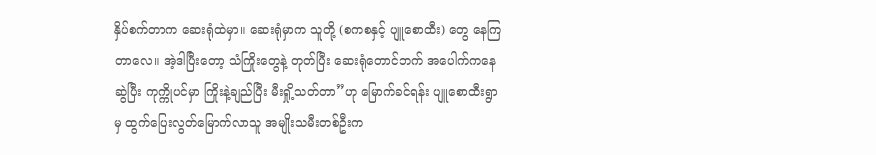နှိပ်စက်တာက ဆေးရုံထဲမှာ။ ဆေးရုံမှာက သူတို့ (စကစနှင့် ပျူစောထီး) တွေ နေကြတာလေ။ အဲ့ဒါပြီးတော့ သံကြိုးတွေနဲ့ တုတ်ပြီး ဆေးရုံတောင်ဘက် အပေါက်ကနေဆွဲပြီး ကုက္ကိုပင်မှာ ကြိုးနဲ့ချည်ပြီး မီးရှို့သတ်တာ”ဟု မြောက်ခင်ရန်း ပျူစောထီးရွာမှ ထွက်ပြေးလွတ်မြောက်လာသူ အမျိုးသမီးတစ်ဦးက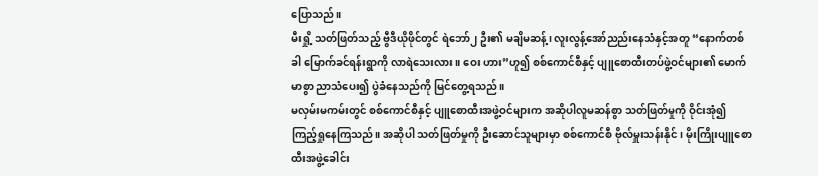ပြောသည်။
မီးရှို့ သတ်ဖြတ်သည့် ဗွီဒီယိုဖိုင်တွင် ရဲဘော်၂ ဦး၏ မချိမဆန့်၊ လူးလွန့်အော်ညည်းနေသံနှင့်အတူ “နောက်တစ်ခါ မြောက်ခင်ရန်းရွာကို လာရဲသေးလား။ ဝေး ဟား”ဟူ၍ စစ်ကောင်စီနှင့် ပျူစောထီးတပ်ဖွဲ့ဝင်များ၏ မောက်မာစွာ ညာသံပေး၍ ပွဲခံနေသည်ကို မြင်တွေ့ရသည်။
မလှမ်းမကမ်းတွင် စစ်ကောင်စီနှင့် ပျူစောထီးအဖွဲ့ဝင်များက အဆိုပါလူမဆန်စွာ သတ်ဖြတ်မှုကို ဝိုင်းအုံ၍ ကြည့်ရှုနေကြသည်။ အဆိုပါ သတ်ဖြတ်မှုကို ဦးဆောင်သူများမှာ စစ်ကောင်စီ ဗိုလ်မှူးသန်းနိုင်၊ မိုးကြိုးပျူစောထီးအဖွဲ့ခေါင်း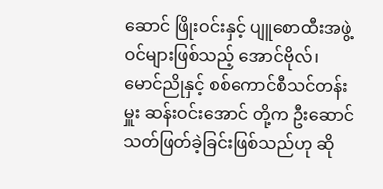ဆောင် ဖြိုးဝင်းနှင့် ပျူစောထီးအဖွဲ့ဝင်များဖြစ်သည့် အောင်ဗိုလ်၊ မောင်ညိုနှင့် စစ်ကောင်စီသင်တန်းမှူး ဆန်းဝင်းအောင် တို့က ဦးဆောင်သတ်ဖြတ်ခဲ့ခြင်းဖြစ်သည်ဟု ဆို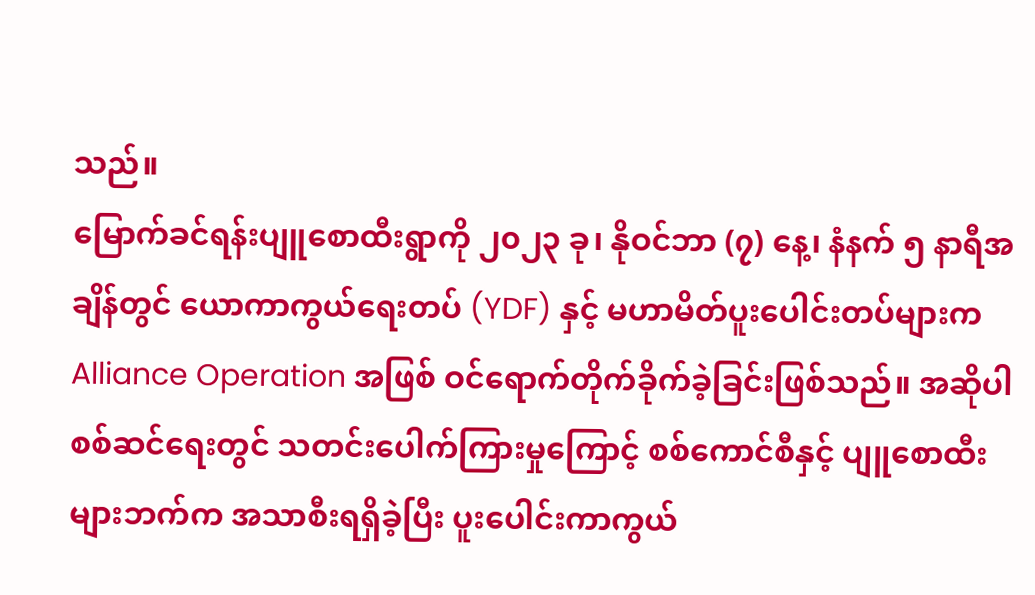သည်။
မြောက်ခင်ရန်းပျူစောထီးရွာကို ၂၀၂၃ ခု၊ နိုဝင်ဘာ (၇) နေ့၊ နံနက် ၅ နာရီအချိန်တွင် ယောကာကွယ်ရေးတပ် (YDF) နှင့် မဟာမိတ်ပူးပေါင်းတပ်များက Alliance Operation အဖြစ် ဝင်ရောက်တိုက်ခိုက်ခဲ့ခြင်းဖြစ်သည်။ အဆိုပါစစ်ဆင်ရေးတွင် သတင်းပေါက်ကြားမှုကြောင့် စစ်ကောင်စီနှင့် ပျူစောထီးများဘက်က အသာစီးရရှိခဲ့ပြီး ပူးပေါင်းကာကွယ်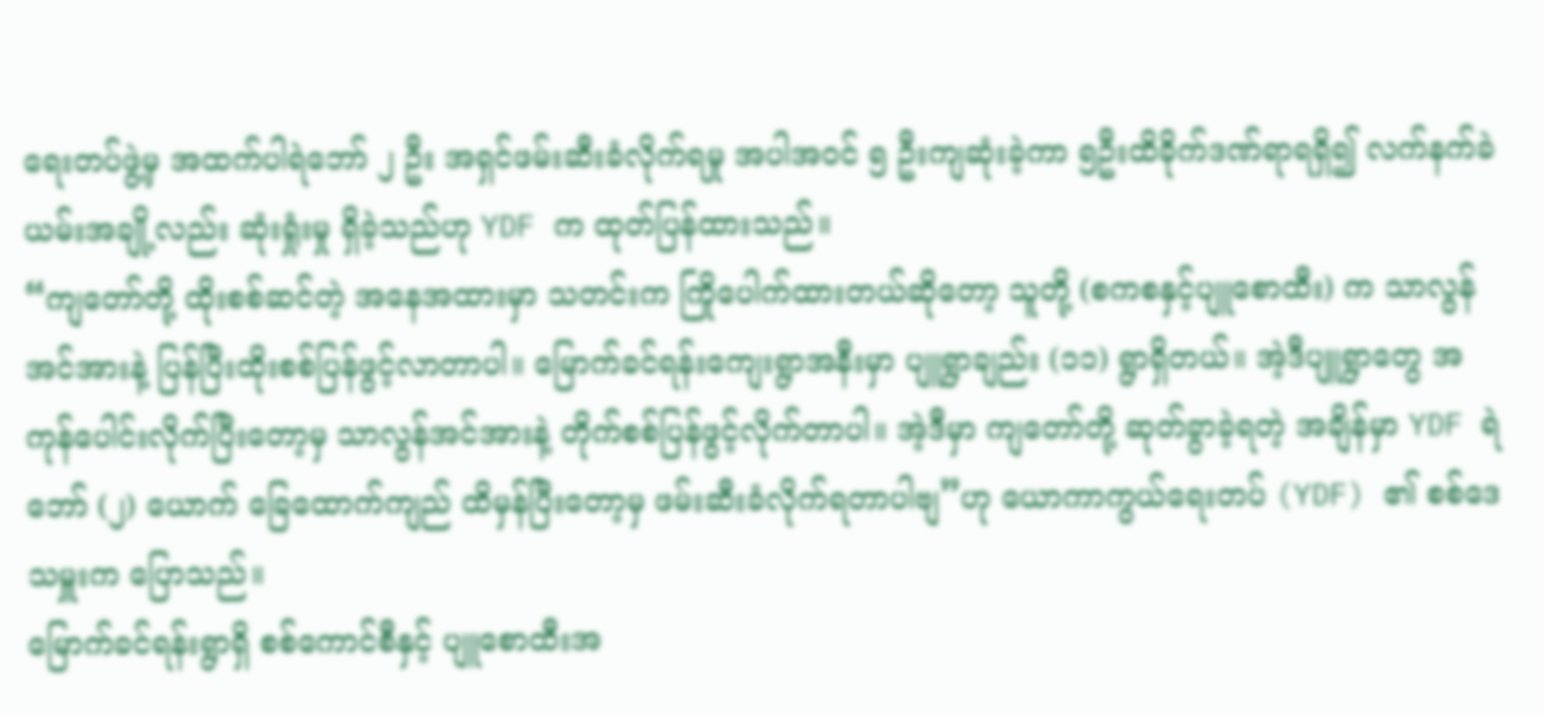ရေးတပ်ဖွဲ့မှ အထက်ပါရဲဘော် ၂ ဦး အရှင်ဖမ်းဆီးခံလိုက်ရမှု အပါအဝင် ၅ ဦးကျဆုံးခဲ့ကာ ၅ဦးထိခိုက်ဒဏ်ရာရရှိ၍ လက်နက်ခဲယမ်းအချို့လည်း ဆုံးရှုံးမှု ရှိခဲ့သည်ဟု YDF က ထုတ်ပြန်ထားသည်။
“ကျတော်တို့ ထိုးစစ်ဆင်တဲ့ အနေအထားမှာ သတင်းက ကြိုပေါက်ထားတယ်ဆိုတော့ သူတို့ (စကစနှင့်ပျူစောထီး) က သာလွန်အင်အားနဲ့ ပြန်ပြီးထိုးစစ်ပြန်ဖွင့်လာတာပါ။ မြောက်ခင်ရန်းကျေးရွာအနီးမှာ ပျူရွာချည်း (၁၁) ရွာရှိတယ်။ အဲ့ဒီပျူရွာတွေ အကုန်ပေါင်းလိုက်ပြီးတော့မှ သာလွန်အင်အားနဲ့ တိုက်စစ်ပြန်ဖွင့်လိုက်တာပါ။ အဲ့ဒီမှာ ကျတော်တို့ ဆုတ်ခွာခဲ့ရတဲ့ အချိန်မှာ YDF ရဲဘော် (၂) ယောက် ခြေထောက်ကျည် ထိမှန်ပြီးတော့မှ ဖမ်းဆီးခံလိုက်ရတာပါဗျ”ဟု ယောကာကွယ်ရေးတပ် (YDF) ၏ စစ်ဒေသမှူးက ပြောသည်။
မြောက်ခင်ရန်းရွာရှိ စစ်ကောင်စီနှင့် ပျူစောထီးအ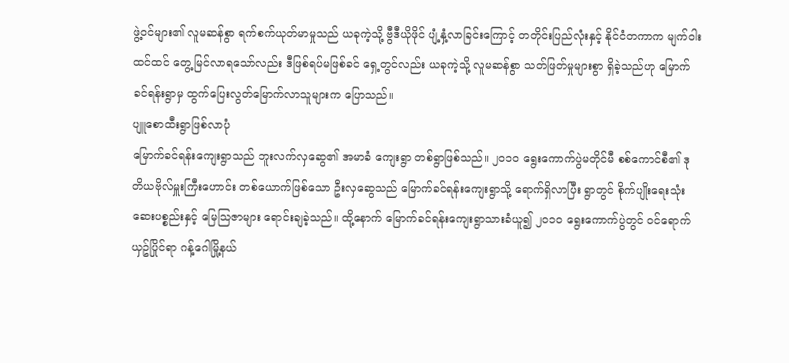ဖွဲ့ဝင်များ၏ လူမဆန်စွာ ရက်စက်ယုတ်မာမှုသည် ယခုကဲ့သို့ ဗွီဒီယိုဖိုင် ပျံ့နှံ့လာခြင်းကြောင့် တတိုင်းပြည်လုံးနှင့် နိုင်ငံတကာက မျက်ဝါးထင်ထင် တွေ့မြင်လာရသော်လည်း ဒီဖြစ်ရပ်မဖြစ်ခင် ရှေ့တွင်လည်း ယခုကဲ့သို့ လူမဆန်စွာ သတ်ဖြတ်မှုများစွာ ရှိခဲ့သည်ဟု မြောက်ခင်ရန်းရွာမှ ထွက်ပြေးလွတ်မြောက်လာသူများက ပြောသည်။
ပျူစောထီးရွာဖြစ်လာပုံ
မြောက်ခင်ရန်းကျေးရွာသည် ဘူးလက်လှဆွေ၏ အမာခံ ကျေးရွာ တစ်ရွာဖြစ်သည်။ ၂၀၁၀ ရွေးကောက်ပွဲမတိုင်မီ စစ်ကောင်စီ၏ ဒုတိယဗိုလ်မှူးကြီးဟောင်း တစ်ယောက်ဖြစ်သော ဦးလှဆွေသည် မြောက်ခင်ရန်းကျေးရွာသို့ ရောက်ရှိလာပြီး ရွာတွင် စိုက်ပျိုးရေးသုံး ဆေးပစ္စည်းနှင့် မြေသြဇာများ ရောင်းချခဲ့သည်။ ထို့နောက် မြောက်ခင်ရန်းကျေးရွာသားခံယူ၍ ၂၀၁၀ ရွေးကောက်ပွဲတွင် ဝင်ရောက်ယှဥ်ပြိုင်ရာ ဂန့်ဂေါမြို့နယ်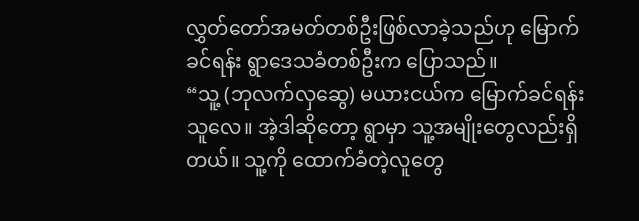လွှတ်တော်အမတ်တစ်ဦးဖြစ်လာခဲ့သည်ဟု မြောက်ခင်ရန်း ရွာဒေသခံတစ်ဦးက ပြောသည်။
“သူ့ (ဘုလက်လှဆွေ) မယားငယ်က မြောက်ခင်ရန်းသူလေ။ အဲ့ဒါဆိုတော့ ရွာမှာ သူ့အမျိုးတွေလည်းရှိတယ်။ သူ့ကို ထောက်ခံတဲ့လူတွေ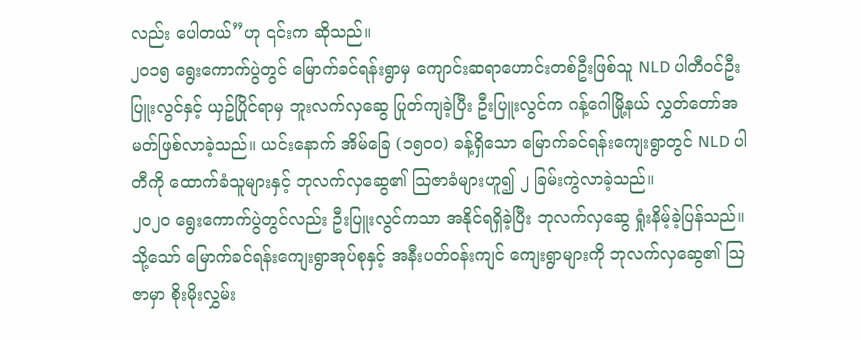လည်း ပေါတယ်”ဟု ၎င်းက ဆိုသည်။
၂၀၁၅ ရွေးကောက်ပွဲတွင် မြောက်ခင်ရန်းရွာမှ ကျောင်းဆရာဟောင်းတစ်ဦးဖြစ်သူ NLD ပါတီဝင်ဦးပြူးလွင်နှင့် ယှဥ်ပြိုင်ရာမှ ဘူးလက်လှဆွေ ပြုတ်ကျခဲ့ပြီး ဦးပြူးလွင်က ဂန့်ဂေါမြို့နယ် လွှတ်တော်အမတ်ဖြစ်လာခဲ့သည်။ ယင်းနောက် အိမ်ခြေ (၁၅၀၀) ခန့်ရှိသော မြောက်ခင်ရန်းကျေးရွာတွင် NLD ပါတီကို ထောက်ခံသူများနှင့် ဘုလက်လှဆွေ၏ သြဇာခံများဟူ၍ ၂ ခြမ်းကွဲလာခဲ့သည်။
၂၀၂၀ ရွေးကောက်ပွဲတွင်လည်း ဦးပြူးလွင်ကသာ အနိုင်ရရှိခဲ့ပြီး ဘုလက်လှဆွေ ရှုံးနိမ့်ခဲ့ပြန်သည်။ သို့သော် မြောက်ခင်ရန်းကျေးရွာအုပ်စုနှင့် အနီးပတ်ဝန်းကျင် ကျေးရွာများကို ဘုလက်လှဆွေ၏ သြဇာမှာ စိုးမိုးလွှမ်း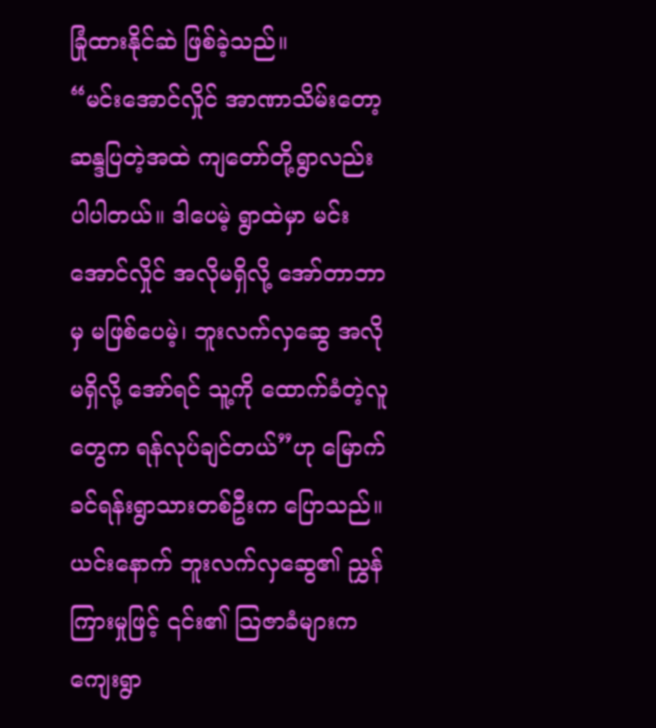ခြုံထားနိုင်ဆဲ ဖြစ်ခဲ့သည်။
“မင်းအောင်လှိုင် အာဏာသိမ်းတော့ ဆန္ဒပြတဲ့အထဲ ကျတော်တို့ရွာလည်း ပါပါတယ်။ ဒါပေမဲ့ ရွာထဲမှာ မင်းအောင်လှိုင် အလိုမရှိလို့ အော်တာဘာမှ မဖြစ်ပေမဲ့၊ ဘူးလက်လှဆွေ အလိုမရှိလို့ အော်ရင် သူ့ကို ထောက်ခံတဲ့လူတွေက ရန်လုပ်ချင်တယ်”ဟု မြောက်ခင်ရန်းရွာသားတစ်ဦးက ပြောသည်။
ယင်းနောက် ဘူးလက်လှဆွေ၏ ညွှန်ကြားမှုဖြင့် ၎င်း၏ သြဇာခံများက ကျေးရွာ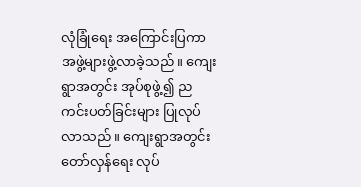လုံခြုံရေး အကြောင်းပြကာ အဖွဲ့များဖွဲ့လာခဲ့သည်။ ကျေးရွာအတွင်း အုပ်စုဖွဲ့၍ ညကင်းပတ်ခြင်းများ ပြုလုပ်လာသည်။ ကျေးရွာအတွင်း တော်လှန်ရေး လုပ်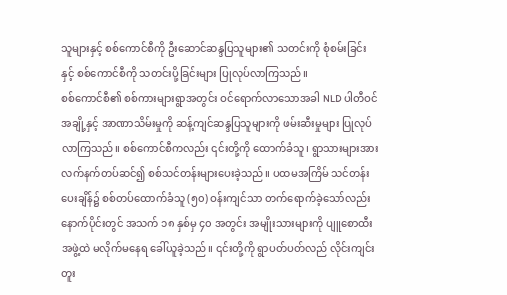သူများနှင့် စစ်ကောင်စီကို ဦးဆောင်ဆန္ဒပြသူများ၏ သတင်းကို စုံစမ်းခြင်းနှင့် စစ်ကောင်စီကို သတင်းပို့ခြင်းများ ပြုလုပ်လာကြသည်။
စစ်ကောင်စီ၏ စစ်ကားများရွာအတွင်း ဝင်ရောက်လာသောအခါ NLD ပါတီဝင်အချို့နှင့် အာဏာသိမ်းမှုကို ဆန့်ကျင်ဆန္ဒပြသူများကို ဖမ်းဆီးမှုများ ပြုလုပ်လာကြသည်။ စစ်ကောင်စီကလည်း ၎င်းတို့ကို ထောက်ခံသူ၊ ရွာသားများအား လက်နက်တပ်ဆင်၍ စစ်သင်တန်းများပေးခဲ့သည်။ ပထမအကြိမ် သင်တန်းပေးချိန်၌ စစ်တပ်ထောက်ခံသူ (၅၀) ဝန်းကျင်သာ တက်ရောက်ခဲ့သော်လည်း နောက်ပိုင်းတွင် အသက် ၁၈ နှစ်မှ ၄၀ အတွင်း အမျိုးသားများကို ပျူစောထီးအဖွဲ့ထဲ မလိုက်မနေရ ခေါ်ယူခဲ့သည်။ ၎င်းတို့ကို ရွာပတ်ပတ်လည် လိုင်းကျင်းတူး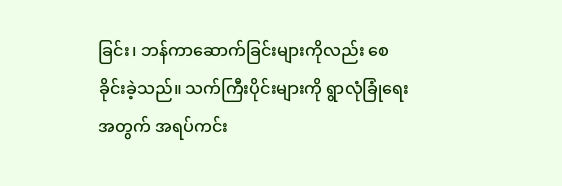ခြင်း၊ ဘန်ကာဆောက်ခြင်းများကိုလည်း စေခိုင်းခဲ့သည်။ သက်ကြီးပိုင်းများကို ရွာလုံခြုံရေးအတွက် အရပ်ကင်း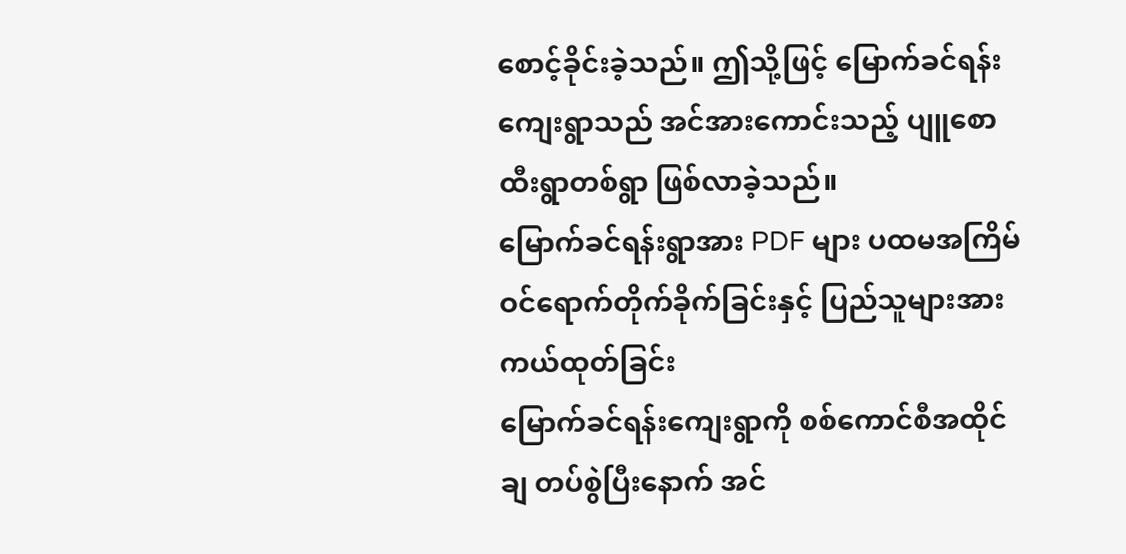စောင့်ခိုင်းခဲ့သည်။ ဤသို့ဖြင့် မြောက်ခင်ရန်းကျေးရွာသည် အင်အားကောင်းသည့် ပျူစောထီးရွာတစ်ရွာ ဖြစ်လာခဲ့သည်။
မြောက်ခင်ရန်းရွာအား PDF များ ပထမအကြိမ် ဝင်ရောက်တိုက်ခိုက်ခြင်းနှင့် ပြည်သူများအား ကယ်ထုတ်ခြင်း
မြောက်ခင်ရန်းကျေးရွာကို စစ်ကောင်စီအထိုင်ချ တပ်စွဲပြီးနောက် အင်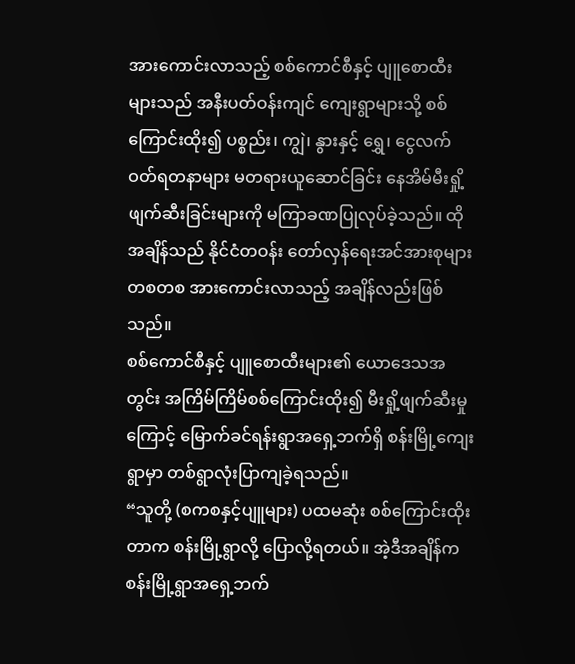အားကောင်းလာသည့် စစ်ကောင်စီနှင့် ပျူစောထီးများသည် အနီးပတ်ဝန်းကျင် ကျေးရွာများသို့ စစ်ကြောင်းထိုး၍ ပစ္စည်း၊ ကျွဲ၊ နွားနှင့် ရွှေ၊ ငွေလက်ဝတ်ရတနာများ မတရားယူဆောင်ခြင်း နေအိမ်မီးရှို့ဖျက်ဆီးခြင်းများကို မကြာခဏပြုလုပ်ခဲ့သည်။ ထိုအချိန်သည် နိုင်ငံတဝန်း တော်လှန်ရေးအင်အားစုများ တစတစ အားကောင်းလာသည့် အချိန်လည်းဖြစ်သည်။
စစ်ကောင်စီနှင့် ပျူစောထီးများ၏ ယောဒေသအတွင်း အကြိမ်ကြိမ်စစ်ကြောင်းထိုး၍ မီးရှို့ဖျက်ဆီးမှုကြောင့် မြောက်ခင်ရန်းရွာအရှေ့ဘက်ရှိ စန်းမြို့ကျေးရွာမှာ တစ်ရွာလုံးပြာကျခဲ့ရသည်။
“သူတို့ (စကစနှင့်ပျူများ) ပထမဆုံး စစ်ကြောင်းထိုးတာက စန်းမြို့ရွာလို့ ပြောလို့ရတယ်။ အဲ့ဒီအချိန်က စန်းမြို့ရွာအရှေ့ဘက်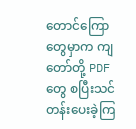တောင်ကြောတွေမှာက ကျတော်တို့ PDF တွေ စပြီးသင်တန်းပေးခဲ့ကြ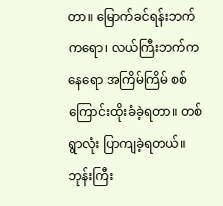တာ။ မြောက်ခင်ရန်းဘက်ကရော၊ လယ်ကြီးဘက်ကနေရော အကြိမ်ကြိမ် စစ်ကြောင်းထိုးခံခဲ့ရတာ။ တစ်ရွာလုံး ပြာကျခဲ့ရတယ်။ ဘုန်းကြီး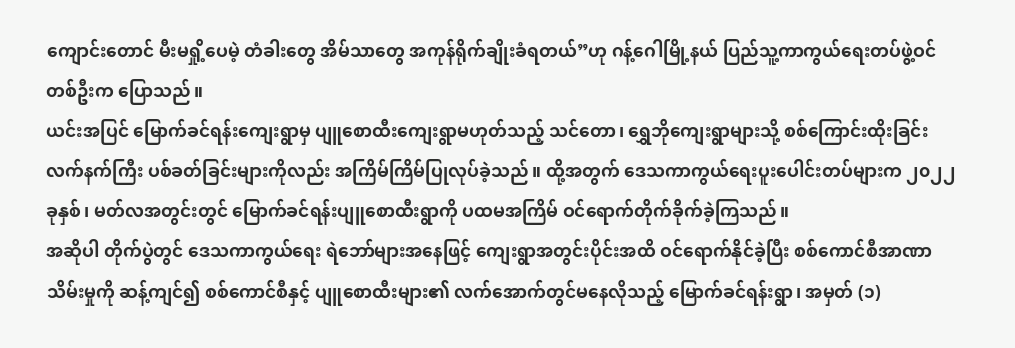ကျောင်းတောင် မီးမရှို့ပေမဲ့ တံခါးတွေ အိမ်သာတွေ အကုန်ရိုက်ချိုးခံရတယ်”ဟု ဂန့်ဂေါမြို့နယ် ပြည်သူ့ကာကွယ်ရေးတပ်ဖွဲ့ဝင်တစ်ဦးက ပြောသည်။
ယင်းအပြင် မြောက်ခင်ရန်းကျေးရွာမှ ပျူစောထီးကျေးရွာမဟုတ်သည့် သင်တော၊ ရွှေဘိုကျေးရွာများသို့ စစ်ကြောင်းထိုးခြင်း လက်နက်ကြီး ပစ်ခတ်ခြင်းများကိုလည်း အကြိမ်ကြိမ်ပြုလုပ်ခဲ့သည်။ ထို့အတွက် ဒေသကာကွယ်ရေးပူးပေါင်းတပ်များက ၂၀၂၂ ခုနှစ်၊ မတ်လအတွင်းတွင် မြောက်ခင်ရန်းပျူစောထီးရွာကို ပထမအကြိမ် ဝင်ရောက်တိုက်ခိုက်ခဲ့ကြသည်။
အဆိုပါ တိုက်ပွဲတွင် ဒေသကာကွယ်ရေး ရဲဘော်များအနေဖြင့် ကျေးရွာအတွင်းပိုင်းအထိ ဝင်ရောက်နိုင်ခဲ့ပြီး စစ်ကောင်စီအာဏာသိမ်းမှုကို ဆန့်ကျင်၍ စစ်ကောင်စီနှင့် ပျူစောထီးများ၏ လက်အောက်တွင်မနေလိုသည့် မြောက်ခင်ရန်းရွာ၊ အမှတ် (၁)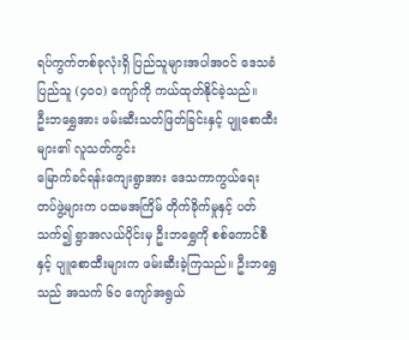ရပ်ကွက်တစ်ခုလုံးရှိ ပြည်သူများအပါအဝင် ဒေသခံပြည်သူ (၄၀၀) ကျော်ကို ကယ်ထုတ်နိုင်ခဲ့သည်။
ဦးဘရွှေအား ဖမ်းဆီးသတ်ဖြတ်ခြင်းနှင့် ပျူစောထီးများ၏ လူသတ်ကွင်း
မြောက်ခင်ရန်းကျေးရွာအား ဒေသကာကွယ်ရေးတပ်ဖွဲ့များက ပထမအကြိမ် တိုက်ခိုက်မှုနှင့် ပတ်သက်၍ ရွာအလယ်ပိုင်းမှ ဦးဘရွှေကို စစ်ကောင်စီနှင့် ပျူစောထီးများက ဖမ်းဆီးခဲ့ကြသည်။ ဦးဘရွှေသည် အသက် ၆၀ ကျော်အရွယ်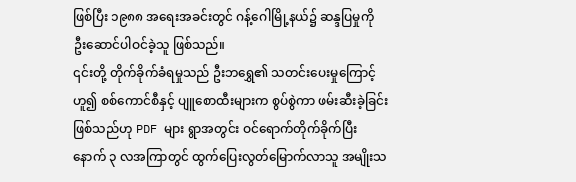ဖြစ်ပြီး ၁၉၈၈ အရေးအခင်းတွင် ဂန့်ဂေါမြို့နယ်၌ ဆန္ဒပြမှုကို ဦးဆောင်ပါဝင်ခဲ့သူ ဖြစ်သည်။
၎င်းတို့ တိုက်ခိုက်ခံရမှုသည် ဦးဘရွှေ၏ သတင်းပေးမှုကြောင့်ဟူ၍ စစ်ကောင်စီနှင့် ပျူစောထီးများက စွပ်စွဲကာ ဖမ်းဆီးခဲ့ခြင်းဖြစ်သည်ဟု PDF များ ရွာအတွင်း ဝင်ရောက်တိုက်ခိုက်ပြီးနောက် ၃ လအကြာတွင် ထွက်ပြေးလွတ်မြောက်လာသူ အမျိုးသ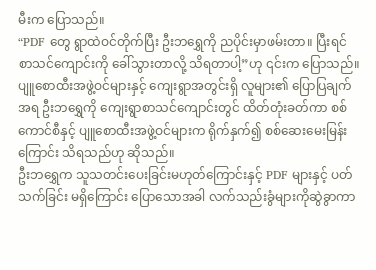မီးက ပြောသည်။
“PDF တွေ ရွာထဲဝင်တိုက်ပြီး ဦးဘရွှေကို ညပိုင်းမှာဖမ်းတာ။ ပြီးရင် စာသင်ကျောင်းကို ခေါ်သွားတာလို့ သိရတာပါ့”ဟု ၎င်းက ပြောသည်။
ပျူစောထီးအဖွဲ့ဝင်များနှင့် ကျေးရွာအတွင်းရှိ လူများ၏ ပြောပြချက်အရ ဦးဘရွှေကို ကျေးရွာစာသင်ကျောင်းတွင် ထိတ်တုံးခတ်ကာ စစ်ကောင်စီနှင့် ပျူစောထီးအဖွဲ့ဝင်များက ရိုက်နှက်၍ စစ်ဆေးမေးမြန်းကြောင်း သိရသည်ဟု ဆိုသည်။
ဦးဘရွှေက သူသတင်းပေးခြင်းမဟုတ်ကြောင်းနှင့် PDF များနှင့် ပတ်သက်ခြင်း မရှိကြောင်း ပြောသောအခါ လက်သည်းခွံများကိုဆွဲခွာကာ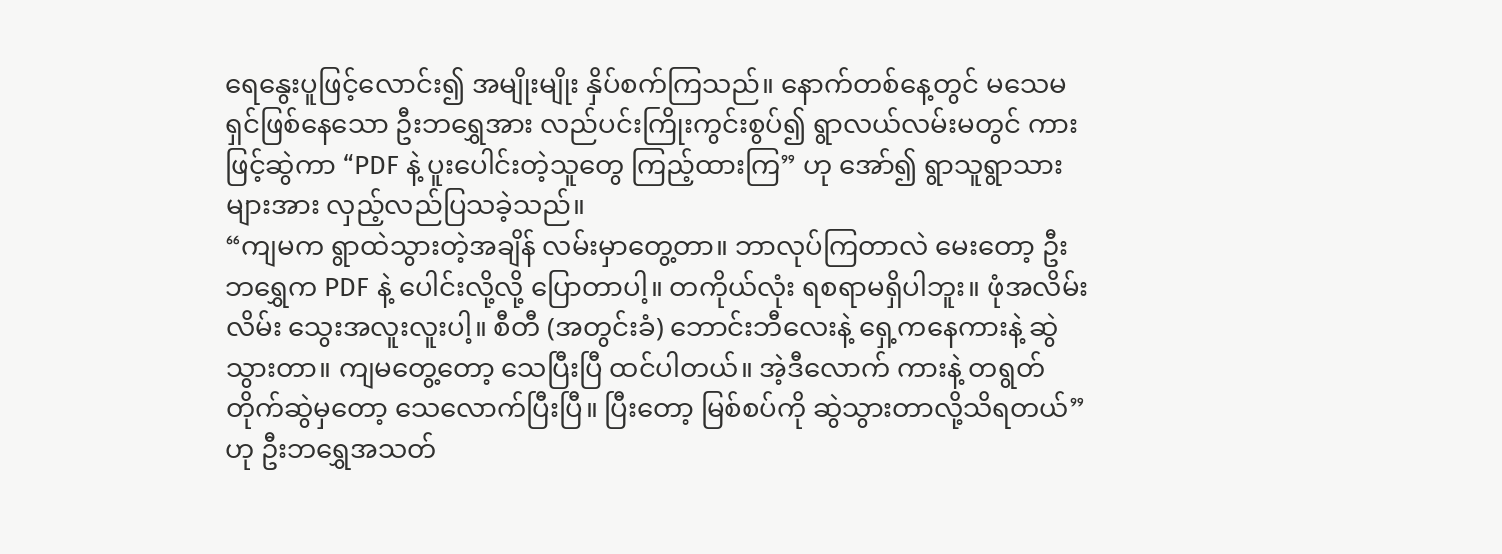ရေနွေးပူဖြင့်လောင်း၍ အမျိုးမျိုး နှိပ်စက်ကြသည်။ နောက်တစ်နေ့တွင် မသေမရှင်ဖြစ်နေသော ဦးဘရွှေအား လည်ပင်းကြိုးကွင်းစွပ်၍ ရွာလယ်လမ်းမတွင် ကားဖြင့်ဆွဲကာ “PDF နဲ့ ပူးပေါင်းတဲ့သူတွေ ကြည့်ထားကြ” ဟု အော်၍ ရွာသူရွာသားများအား လှည့်လည်ပြသခဲ့သည်။
“ကျမက ရွာထဲသွားတဲ့အချိန် လမ်းမှာတွေ့တာ။ ဘာလုပ်ကြတာလဲ မေးတော့ ဦးဘရွှေက PDF နဲ့ ပေါင်းလို့လို့ ပြောတာပါ့။ တကိုယ်လုံး ရစရာမရှိပါဘူး။ ဖုံအလိမ်းလိမ်း သွေးအလူးလူးပါ့။ စီတီ (အတွင်းခံ) ဘောင်းဘီလေးနဲ့ ရှေ့ကနေကားနဲ့ ဆွဲသွားတာ။ ကျမတွေ့တော့ သေပြီးပြီ ထင်ပါတယ်။ အဲ့ဒီလောက် ကားနဲ့ တရွတ်တိုက်ဆွဲမှတော့ သေလောက်ပြီးပြီ။ ပြီးတော့ မြစ်စပ်ကို ဆွဲသွားတာလို့သိရတယ်”ဟု ဦးဘရွှေအသတ်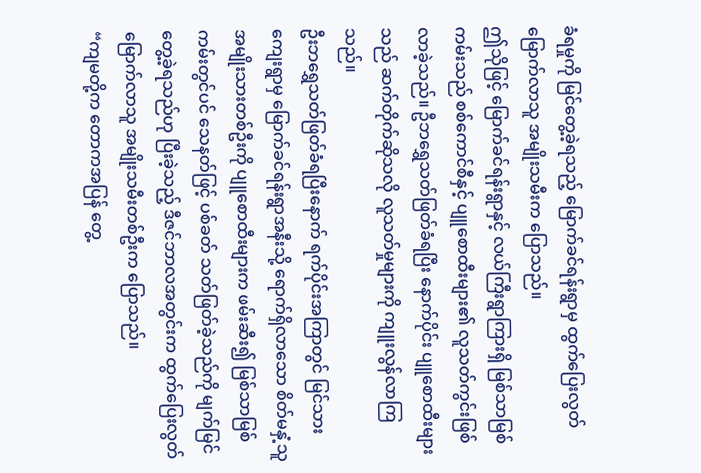ခံရမှုကို မြင်တွေ့ခဲ့ရသည့် မြောက်ခင်ရန်းရွာမှ ထွက်ပြေးလွတ်မြောက်လာသူ အမျိုးသမီးက ပြောသည်။
ဤသိုဖြင့် မြောက်ခင်ရန်းရွာနှင့် လယ်ကြီးရွာကြားရှိ မြစ်သာမြစ်ကမ်းသည် စစ်ကောင်စီနှင့် ပျူစောထီးများ၏ လူသတ်ကွင်းဖြစ်လာခဲ့သည်။ ဦဘရွှေသတ်ဖြတ်ခံရပြီး နောက်ပိုင်း ပျူစောထီးများသည် ဆက်တိုက်ဆိုသလို လူသတ်မှုများကို ကျူးလွန်လာကြသည်။
ဦးဘရွှေသတ်ဖြတ်ခံရပြီးနောက် ရက်ပိုင်းအကြာတွင် မြင်သားကျေးရွာမှ မြောက်ခင်ရန်းရွာအနီးသို့ ရောက်ရှိလာသော စိတ်မနှံ့သူ အမျိုးသားတစ်ဦးကို ပျူစောထီးများက ဖမ်းဆီး၍ မြစ်သာမြစ်ကမ်းတွင်ပင် သေနတ်ဖြင့် ပစ်ခတ် သတ်ဖြတ်ခဲ့သည်ကို မျက်မြင်တွေ့ခဲ့ရသည်ဟု ပြီးခဲ့သည့် ဒီဇင်ဘာလအတွင်းက ထွက်ပြေးလွတ်မြောက်လာသူ အမျိုးသမီးတစ်ဦးက ပြောသည်။
“ကျမတို့က တောကအပြန် တွေ့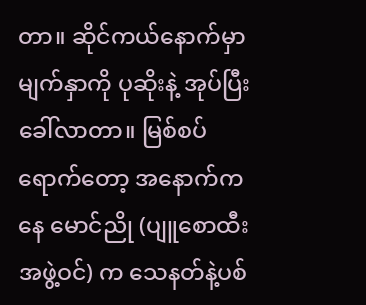တာ။ ဆိုင်ကယ်နောက်မှာ မျက်နှာကို ပုဆိုးနဲ့ အုပ်ပြီးခေါ်လာတာ။ မြစ်စပ်ရောက်တော့ အနောက်ကနေ မောင်ညို (ပျူစောထီးအဖွဲ့ဝင်) က သေနတ်နဲ့ပစ်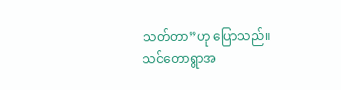သတ်တာ”ဟု ပြောသည်။
သင်တောရွာအ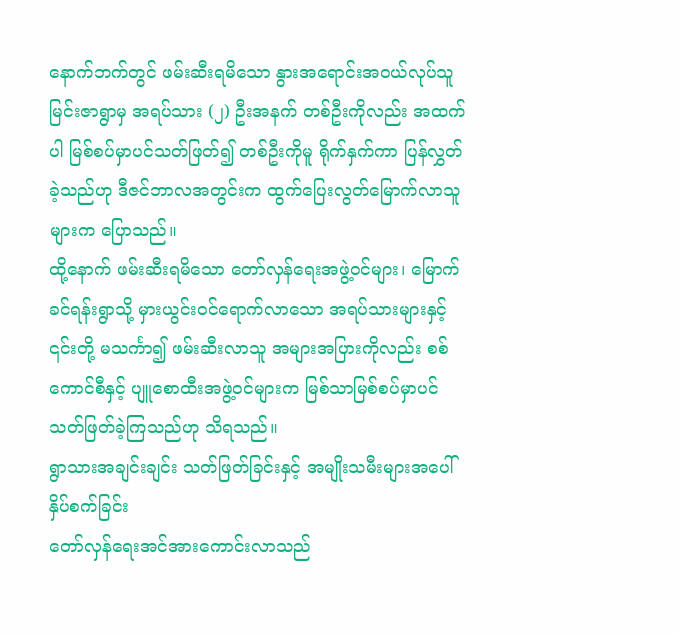နောက်ဘက်တွင် ဖမ်းဆီးရမိသော နွားအရောင်းအဝယ်လုပ်သူ မြင်းဇာရွာမှ အရပ်သား (၂) ဦးအနက် တစ်ဦးကိုလည်း အထက်ပါ မြစ်စပ်မှာပင်သတ်ဖြတ်၍ တစ်ဦးကိုမူ ရိုက်နှက်ကာ ပြန်လွှတ်ခဲ့သည်ဟု ဒီဇင်ဘာလအတွင်းက ထွက်ပြေးလွတ်မြောက်လာသူများက ပြောသည်။
ထို့နောက် ဖမ်းဆီးရမိသော တော်လှန်ရေးအဖွဲ့ဝင်များ၊ မြောက်ခင်ရန်းရွာသို့ မှားယွင်းဝင်ရောက်လာသော အရပ်သားများနှင့် ၎င်းတို့ မသင်္ကာ၍ ဖမ်းဆီးလာသူ အများအပြားကိုလည်း စစ်ကောင်စီနှင့် ပျူစောထီးအဖွဲ့ဝင်များက မြစ်သာမြစ်စပ်မှာပင် သတ်ဖြတ်ခဲ့ကြသည်ဟု သိရသည်။
ရွာသားအချင်းချင်း သတ်ဖြတ်ခြင်းနှင့် အမျိုးသမီးများအပေါ် နှိပ်စက်ခြင်း
တော်လှန်ရေးအင်အားကောင်းလာသည်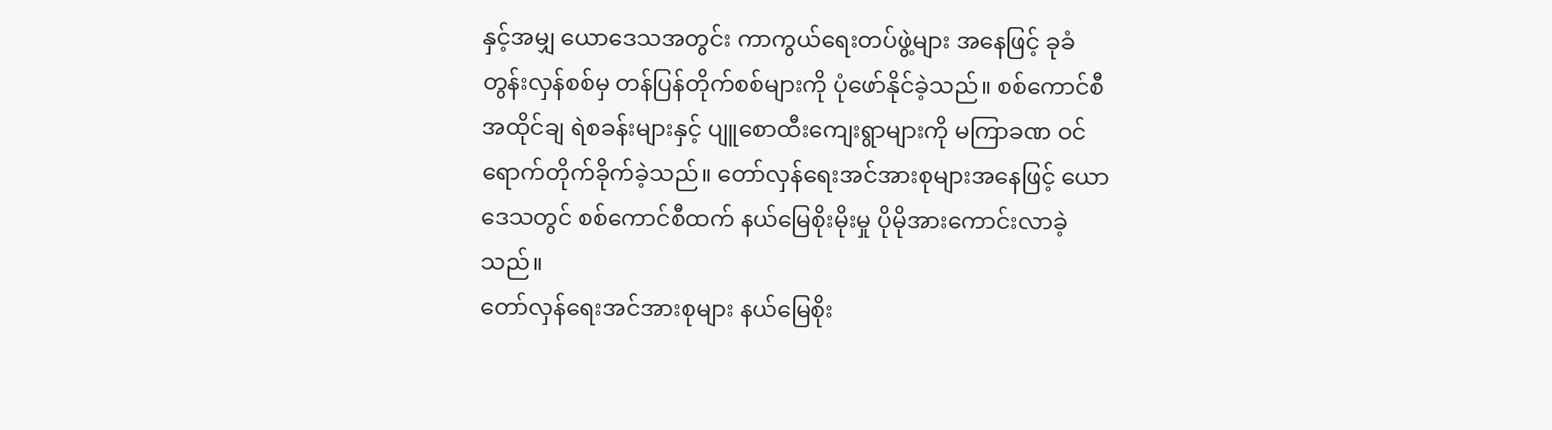နှင့်အမျှ ယောဒေသအတွင်း ကာကွယ်ရေးတပ်ဖွဲ့များ အနေဖြင့် ခုခံတွန်းလှန်စစ်မှ တန်ပြန်တိုက်စစ်များကို ပုံဖော်နိုင်ခဲ့သည်။ စစ်ကောင်စီအထိုင်ချ ရဲစခန်းများနှင့် ပျူစောထီးကျေးရွာများကို မကြာခဏ ဝင်ရောက်တိုက်ခိုက်ခဲ့သည်။ တော်လှန်ရေးအင်အားစုများအနေဖြင့် ယောဒေသတွင် စစ်ကောင်စီထက် နယ်မြေစိုးမိုးမှု ပိုမိုအားကောင်းလာခဲ့သည်။
တော်လှန်ရေးအင်အားစုများ နယ်မြေစိုး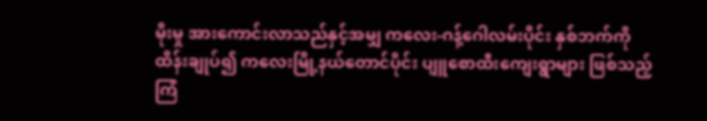မိုးမှု အားကောင်းလာသည်နှင့်အမျှ ကလေး-ဂန့်ဂေါလမ်းပိုင်း နှစ်ဘက်ကို ထိန်းချုပ်၍ ကလေးမြို့နယ်တောင်ပိုင်း ပျူစောထီးကျေးရွာများ ဖြစ်သည့် ကြံ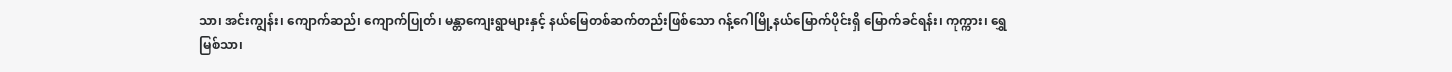သာ၊ အင်းကျွန်း၊ ကျောက်ဆည်၊ ကျောက်ပြုတ်၊ မန္တာကျေးရွာများနှင့် နယ်မြေတစ်ဆက်တည်းဖြစ်သော ဂန့်ဂေါမြို့နယ်မြောက်ပိုင်းရှိ မြောက်ခင်ရန်း၊ ကုက္ကား၊ ရွှေမြစ်သာ၊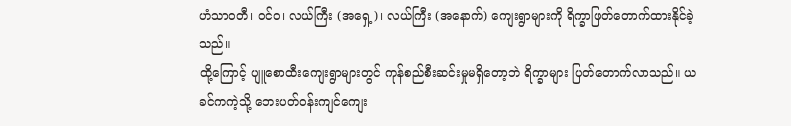ဟံသာဝတီ၊ ဝင်ဝ၊ လယ်ကြီး (အရှေ့)၊ လယ်ကြီး (အနောက်) ကျေးရွာများကို ရိက္ခာဖြတ်တောက်ထားနိုင်ခဲ့သည်။
ထို့ကြောင့် ပျူစောထီးကျေးရွာများတွင် ကုန်စည်စီးဆင်းမှုမရှိတော့ဘဲ ရိက္ခာများ ပြတ်တောက်လာသည်။ ယခင်ကကဲ့သို့ ဘေးပတ်ဝန်းကျင်ကျေး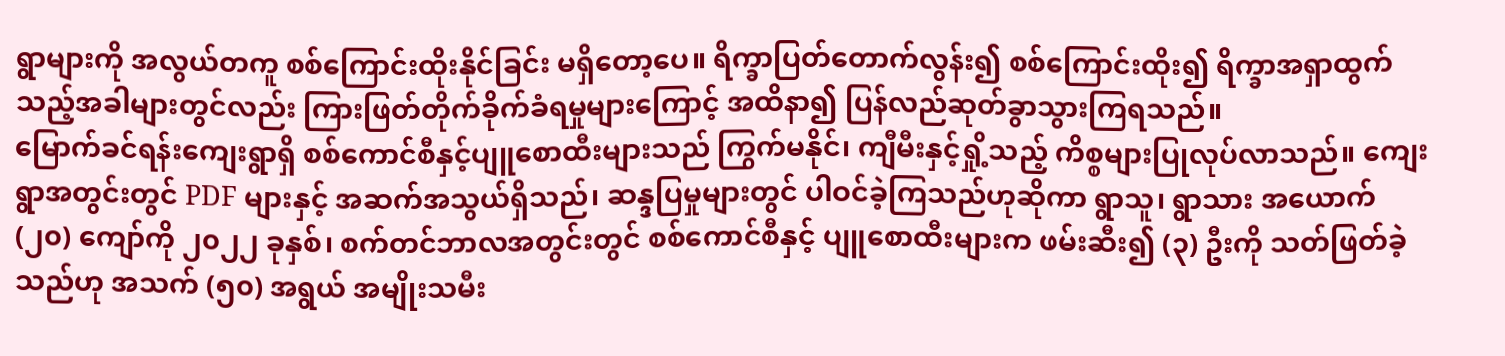ရွာများကို အလွယ်တကူ စစ်ကြောင်းထိုးနိုင်ခြင်း မရှိတော့ပေ။ ရိက္ခာပြတ်တောက်လွန်း၍ စစ်ကြောင်းထိုး၍ ရိက္ခာအရှာထွက်သည့်အခါများတွင်လည်း ကြားဖြတ်တိုက်ခိုက်ခံရမှုများကြောင့် အထိနာ၍ ပြန်လည်ဆုတ်ခွာသွားကြရသည်။
မြောက်ခင်ရန်းကျေးရွာရှိ စစ်ကောင်စီနှင့်ပျူစောထီးများသည် ကြွက်မနိုင်၊ ကျီမီးနှင့်ရှို့သည့် ကိစ္စများပြုလုပ်လာသည်။ ကျေးရွာအတွင်းတွင် PDF များနှင့် အဆက်အသွယ်ရှိသည်၊ ဆန္ဒပြမှုများတွင် ပါဝင်ခဲ့ကြသည်ဟုဆိုကာ ရွာသူ၊ ရွာသား အယောက် (၂၀) ကျော်ကို ၂၀၂၂ ခုနှစ်၊ စက်တင်ဘာလအတွင်းတွင် စစ်ကောင်စီနှင့် ပျူစောထီးများက ဖမ်းဆီး၍ (၃) ဦးကို သတ်ဖြတ်ခဲ့သည်ဟု အသက် (၅၀) အရွယ် အမျိုးသမီး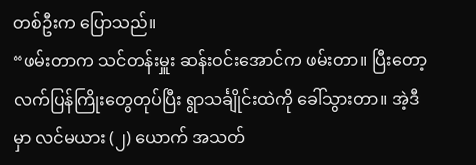တစ်ဦးက ပြောသည်။
“ဖမ်းတာက သင်တန်းမှူး ဆန်းဝင်းအောင်က ဖမ်းတာ။ ပြီးတော့ လက်ပြန်ကြိုးတွေတုပ်ပြီး ရွာသင်္ချိုင်းထဲကို ခေါ်သွားတာ။ အဲ့ဒီမှာ လင်မယား (၂) ယောက် အသတ်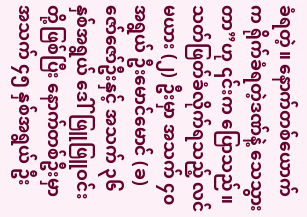ခံရတဲ့။ နောက်တစ်ယောက်က ရိုက်ခံရတဲ့ဒဏ်နဲ့ သေသွားတာ”ဟု ၎င်းက ပြောသည်။
သတ်ဖြတ်ခံလိုက်ရသည့် လင်မယား (၂) ဦးမှာ အသက် ၄၀ အရွယ် ဦးမောင်မောင် (ခ) ဇော်ဇော်ဦးနှင့် အသက် ၃၆ နှစ်အရွယ် ဒေါ်ဖြူဖြူဝင်းတို့ဖြစ်ပြီး နောက်တစ်ဦးမှာ အသက် ၄၅ နှစ်အရွယ် ဦး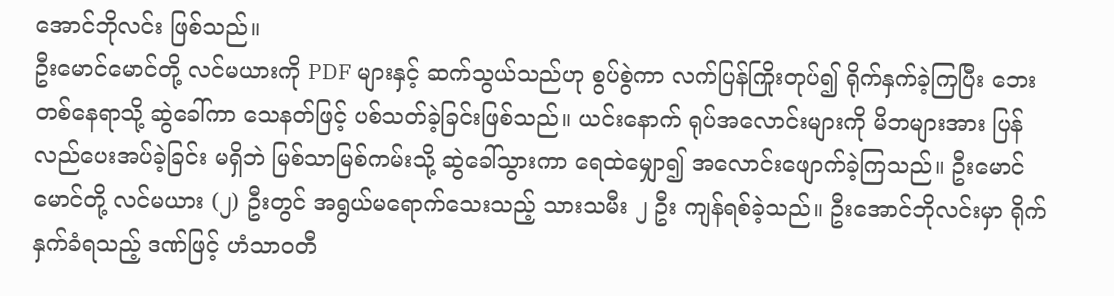အောင်ဘိုလင်း ဖြစ်သည်။
ဦးမောင်မောင်တို့ လင်မယားကို PDF များနှင့် ဆက်သွယ်သည်ဟု စွပ်စွဲကာ လက်ပြန်ကြိုးတုပ်၍ ရိုက်နှက်ခဲ့ကြပြီး ဘေးတစ်နေရာသို့ ဆွဲခေါ်ကာ သေနတ်ဖြင့် ပစ်သတ်ခဲ့ခြင်းဖြစ်သည်။ ယင်းနောက် ရုပ်အလောင်းများကို မိဘများအား ပြန်လည်ပေးအပ်ခဲ့ခြင်း မရှိဘဲ မြစ်သာမြစ်ကမ်းသို့ ဆွဲခေါ်သွားကာ ရေထဲမျှော၍ အလောင်းဖျောက်ခဲ့ကြသည်။ ဦးမောင်မောင်တို့ လင်မယား (၂) ဦးတွင် အရွယ်မရောက်သေးသည့် သားသမီး ၂ ဦး ကျန်ရစ်ခဲ့သည်။ ဦးအောင်ဘိုလင်းမှာ ရိုက်နှက်ခံရသည့် ဒဏ်ဖြင့် ဟံသာဝတီ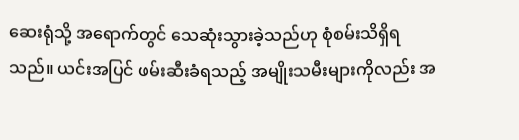ဆေးရုံသို့ အရောက်တွင် သေဆုံးသွားခဲ့သည်ဟု စုံစမ်းသိရှိရသည်။ ယင်းအပြင် ဖမ်းဆီးခံရသည့် အမျိုးသမီးများကိုလည်း အ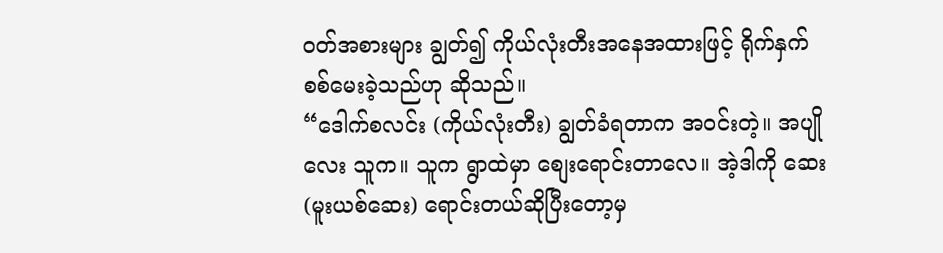ဝတ်အစားများ ချွတ်၍ ကိုယ်လုံးတီးအနေအထားဖြင့် ရိုက်နှက်စစ်မေးခဲ့သည်ဟု ဆိုသည်။
“ဒေါက်စလင်း (ကိုယ်လုံးတီး) ချွတ်ခံရတာက အဝင်းတဲ့။ အပျိုလေး သူက။ သူက ရွာထဲမှာ စျေးရောင်းတာလေ။ အဲ့ဒါကို ဆေး (မူးယစ်ဆေး) ရောင်းတယ်ဆိုပြီးတော့မှ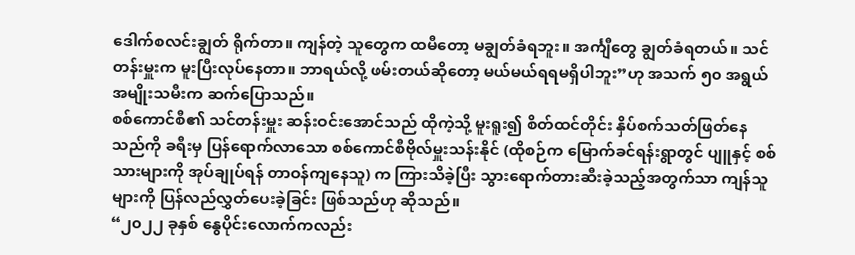ဒေါက်စလင်းချွတ် ရိုက်တာ။ ကျန်တဲ့ သူတွေက ထမီတော့ မချွတ်ခံရဘူး။ အင်္ကျီတွေ ချွတ်ခံရတယ်။ သင်တန်းမှူးက မူးပြီးလုပ်နေတာ။ ဘာရယ်လို့ ဖမ်းတယ်ဆိုတော့ မယ်မယ်ရရမရှိပါဘူး”ဟု အသက် ၅၀ အရွယ် အမျိုးသမီးက ဆက်ပြောသည်။
စစ်ကောင်စီ၏ သင်တန်းမှူး ဆန်းဝင်းအောင်သည် ထိုကဲ့သို့ မူးရူး၍ စိတ်ထင်တိုင်း နှိပ်စက်သတ်ဖြတ်နေသည်ကို ခရီးမှ ပြန်ရောက်လာသော စစ်ကောင်စီဗိုလ်မှူးသန်းနိုင် (ထိုစဉ်က မြောက်ခင်ရန်းရွာတွင် ပျူနှင့် စစ်သားများကို အုပ်ချုပ်ရန် တာဝန်ကျနေသူ) က ကြားသိခဲ့ပြီး သွားရောက်တားဆီးခဲ့သည့်အတွက်သာ ကျန်သူများကို ပြန်လည်လွှတ်ပေးခဲ့ခြင်း ဖြစ်သည်ဟု ဆိုသည်။
“၂၀၂၂ ခုနှစ် နွေပိုင်းလောက်ကလည်း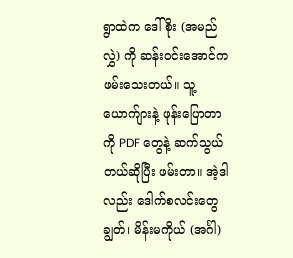ရွာထဲက ဒေါ်စိုး (အမည်လွှဲ) ကို ဆန်းဝင်းအောင်က ဖမ်းသေးတယ်။ သူ့ယောက်ျားနဲ့ ဖုန်းပြောတာကို PDF တွေနဲ့ ဆက်သွယ်တယ်ဆိုပြီး ဖမ်းတာ။ အဲ့ဒါလည်း ဒေါက်စလင်းတွေချွတ်၊ မိန်းမကိုယ် (အင်္ဂါ)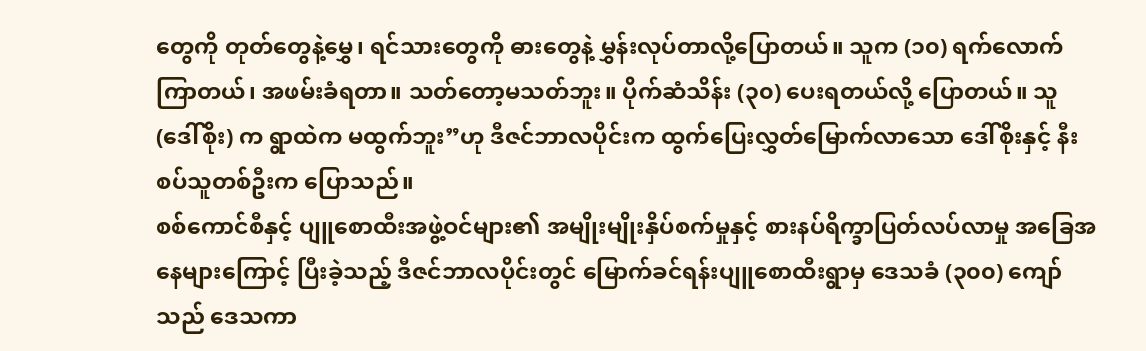တွေကို တုတ်တွေနဲ့မွှေ၊ ရင်သားတွေကို ဓားတွေနဲ့ မွှန်းလုပ်တာလို့ပြောတယ်။ သူက (၁၀) ရက်လောက်ကြာတယ်၊ အဖမ်းခံရတာ။ သတ်တော့မသတ်ဘူး။ ပိုက်ဆံသိန်း (၃၀) ပေးရတယ်လို့ ပြောတယ်။ သူ (ဒေါ်စိုး) က ရွာထဲက မထွက်ဘူး”ဟု ဒီဇင်ဘာလပိုင်းက ထွက်ပြေးလွှတ်မြောက်လာသော ဒေါ်စိုးနှင့် နီးစပ်သူတစ်ဦးက ပြောသည်။
စစ်ကောင်စီနှင့် ပျူစောထီးအဖွဲ့ဝင်များ၏ အမျိုးမျိုးနှိပ်စက်မှုနှင့် စားနပ်ရိက္ခာပြတ်လပ်လာမှု အခြေအနေများကြောင့် ပြီးခဲ့သည့် ဒီဇင်ဘာလပိုင်းတွင် မြောက်ခင်ရန်းပျူစောထီးရွာမှ ဒေသခံ (၃၀၀) ကျော်သည် ဒေသကာ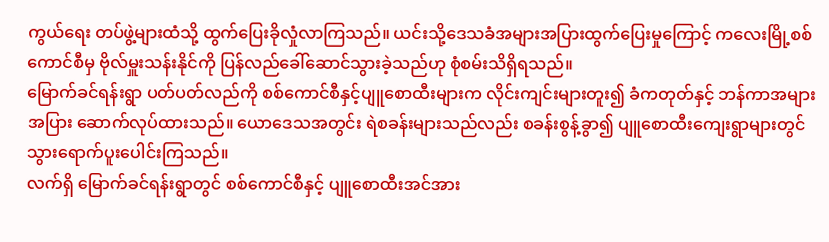ကွယ်ရေး တပ်ဖွဲ့များထံသို့ ထွက်ပြေးခိုလှုံလာကြသည်။ ယင်းသို့ဒေသခံအများအပြားထွက်ပြေးမှုကြောင့် ကလေးမြို့စစ်ကောင်စီမှ ဗိုလ်မှူးသန်းနိုင်ကို ပြန်လည်ခေါ်ဆောင်သွားခဲ့သည်ဟု စုံစမ်းသိရှိရသည်။
မြောက်ခင်ရန်းရွာ ပတ်ပတ်လည်ကို စစ်ကောင်စီနှင့်ပျူစောထီးများက လိုင်းကျင်းများတူး၍ ခံကတုတ်နှင့် ဘန်ကာအများအပြား ဆောက်လုပ်ထားသည်။ ယောဒေသအတွင်း ရဲစခန်းများသည်လည်း စခန်းစွန့်ခွာ၍ ပျူစောထီးကျေးရွာများတွင် သွားရောက်ပူးပေါင်းကြသည်။
လက်ရှိ မြောက်ခင်ရန်းရွာတွင် စစ်ကောင်စီနှင့် ပျူစောထီးအင်အား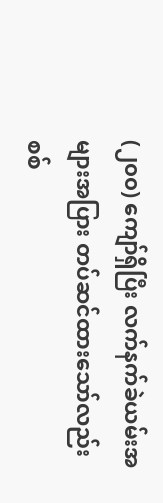(၂၀၀) ကျော်ရှိပြီး လက်နက်ခဲယမ်းအများအပြား တပ်ဆင်ထားသော်လည်း စစ်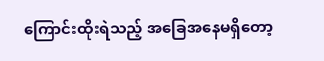ကြောင်းထိုးရဲသည့် အခြေအနေမရှိတော့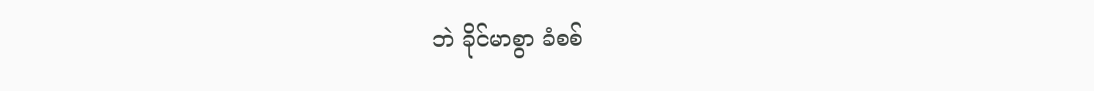ဘဲ ခိုင်မာစွာ ခံစစ်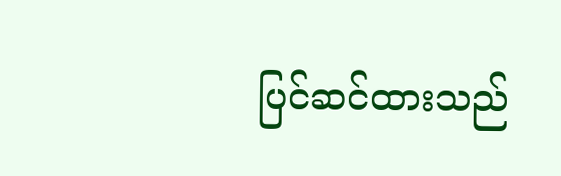ပြင်ဆင်ထားသည်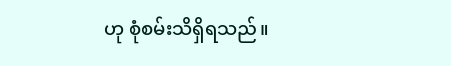ဟု စုံစမ်းသိရှိရသည်။